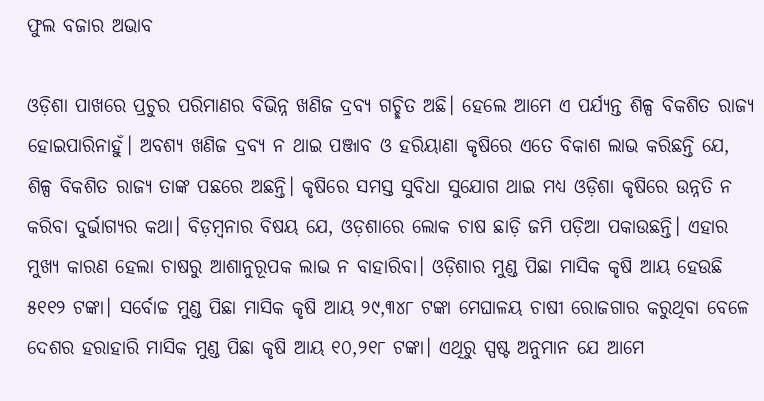ଫୁଲ ବଜାର ଅଭାବ

ଓଡ଼ିଶା ପାଖରେ ପ୍ରଚୁର ପରିମାଣର ବିଭିନ୍ନ ଖଣିଜ ଦ୍ରବ୍ୟ ଗଚ୍ଛିତ ଅଛି। ହେଲେ ଆମେ ଏ ପର୍ଯ୍ୟନ୍ତ ଶିଳ୍ପ ବିକଶିତ ରାଜ୍ୟ ହୋଇପାରିନାହୁଁ। ଅବଶ୍ୟ ଖଣିଜ ଦ୍ରବ୍ୟ ନ ଥାଇ ପଞ୍ଜାବ ଓ ହରିୟାଣା କୃଷିରେ ଏତେ ବିକାଶ ଲାଭ କରିଛନ୍ତି ଯେ, ଶିଳ୍ପ ବିକଶିତ ରାଜ୍ୟ ତାଙ୍କ ପଛରେ ଅଛନ୍ତି। କୃଷିରେ ସମସ୍ତ ସୁବିଧା ସୁଯୋଗ ଥାଇ ମଧ୍ୟ ଓଡ଼ିଶା କୃଷିରେ ଉନ୍ନତି ନ କରିବା ଦୁର୍ଭାଗ୍ୟର କଥା। ବିଡ଼ମ୍ବନାର ବିଷୟ ଯେ, ଓଡ଼ଶାରେ ଲୋକ ଚାଷ ଛାଡ଼ି ଜମି ପଡ଼ିଆ ପକାଉଛନ୍ତି। ଏହାର ମୁଖ୍ୟ କାରଣ ହେଲା ଚାଷରୁ ଆଶାନୁରୂପକ ଲାଭ ନ ବାହାରିବା। ଓଡ଼ିଶାର ମୁଣ୍ଡ ପିଛା ମାସିକ କୃଷି ଆୟ ହେଉଛି ୫୧୧୨ ଟଙ୍କା। ସର୍ବୋଚ୍ଚ ମୁଣ୍ଡ ପିଛା ମାସିକ କୃଷି ଆୟ ୨୯,୩୪୮ ଟଙ୍କା ମେଘାଳୟ ଚାଷୀ ରୋଜଗାର କରୁଥିବା ବେଳେ ଦେଶର ହରାହାରି ମାସିକ ମୁଣ୍ଡ ପିଛା କୃଷି ଆୟ ୧୦,୨୧୮ ଟଙ୍କା। ଏଥିରୁ ସ୍ପଷ୍ଟ ଅନୁମାନ ଯେ ଆମେ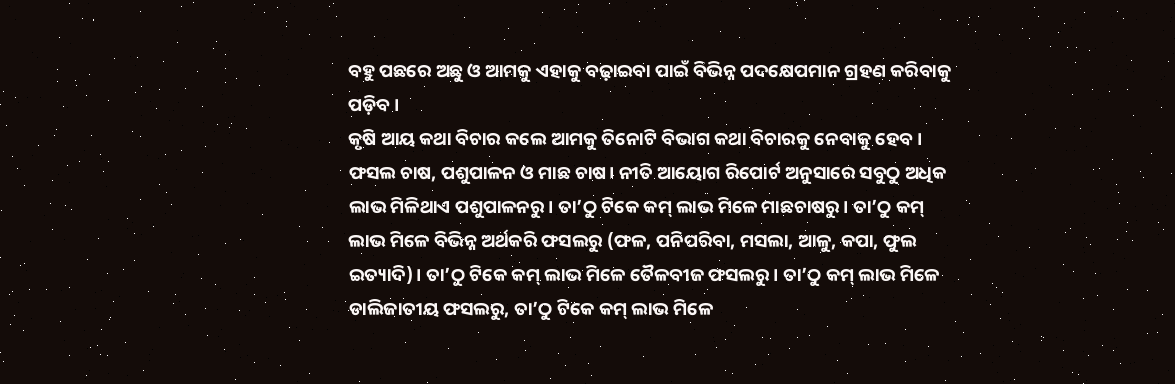ବହୁ ପଛରେ ଅଛୁ ଓ ଆମକୁ ଏହାକୁ ବଢ଼ାଇବା ପାଇଁ ବିଭିନ୍ନ ପଦକ୍ଷେପମାନ ଗ୍ରହଣ କରିବାକୁ ପଡ଼ିବ।
କୃଷି ଆୟ କଥା ବିଚାର କଲେ ଆମକୁ ତିନୋଟି ବିଭାଗ କଥା ବିଚାରକୁ ନେବାକୁ ହେବ।
ଫସଲ ଚାଷ, ପଶୁପାଳନ ଓ ମାଛ ଚାଷ। ନୀତି ଆୟୋଗ ରିପୋର୍ଟ ଅନୁସାରେ ସବୁଠୁ ଅଧିକ ଲାଭ ମିଳିଥାଏ ପଶୁପାଳନରୁ। ତା’ଠୁ ଟିକେ କମ୍‌ ଲାଭ ମିଳେ ମାଛଚାଷରୁ। ତା’ଠୁ କମ୍‌ ଲାଭ ମିଳେ ବିଭିନ୍ନ ଅର୍ଥକରି ଫସଲରୁ (ଫଳ, ପନିପରିବା, ମସଲା, ଆଳୁ, କପା, ଫୁଲ ଇତ୍ୟାଦି)। ତା’ଠୁ ଟିକେ କମ୍‌ ଲାଭ ମିଳେ ତୈଳବୀଜ ଫସଲରୁ। ତା’ଠୁ କମ୍‌ ଲାଭ ମିଳେ ଡାଲିଜାତୀୟ ଫସଲରୁ, ତା’ଠୁ ଟିକେ କମ୍‌ ଲାଭ ମିଳେ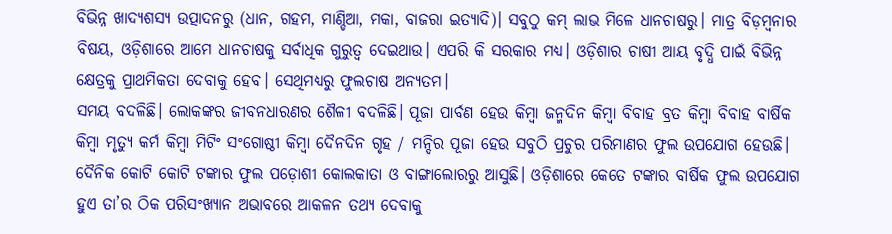ବିଭିନ୍ନ ଖାଦ୍ୟଶସ୍ୟ ଉତ୍ପାଦନରୁ (ଧାନ, ଗହମ, ମାଣ୍ଡିଆ, ମକା, ବାଜରା ଇତ୍ୟାଦି)। ସବୁଠୁ କମ୍‌ ଲାଭ ମିଳେ ଧାନଚାଷରୁ। ମାତ୍ର ବିଡ଼ମ୍ବନାର ବିଷୟ, ଓଡ଼ିଶାରେ ଆମେ ଧାନଚାଷକୁ ସର୍ବାଧିକ ଗୁରୁତ୍ୱ ଦେଇଥାଉ। ଏପରି କି ସରକାର ମଧ୍ୟ। ଓଡ଼ିଶାର ଚାଷୀ ଆୟ ବୃଦ୍ଧି ପାଇଁ ବିଭିନ୍ନ କ୍ଷେତ୍ରକୁ ପ୍ରାଥମିକତା ଦେବାକୁ ହେବ। ସେଥିମଧ୍ୟରୁ ଫୁଲଚାଷ ଅନ୍ୟତମ।
ସମୟ ବଦଳିଛି। ଲୋକଙ୍କର ଜୀବନଧାରଣର ଶୈଳୀ ବଦଳିଛି। ପୂଜା ପାର୍ବଣ ହେଉ କିମ୍ବା ଜନ୍ମଦିନ କିମ୍ବା ବିବାହ ବ୍ରତ କିମ୍ବା ବିବାହ ବାର୍ଷିକ କିମ୍ବା ମୃତ୍ୟୁ କର୍ମ କିମ୍ବା ମିଟିଂ ସଂଗୋଷ୍ଠୀ କିମ୍ବା ଦୈନଦିନ ଗୃହ / ମନ୍ଦିର ପୂଜା ହେଉ ସବୁଠି ପ୍ରଚୁର ପରିମାଣର ଫୁଲ ଉପଯୋଗ ହେଉଛି। ଦୈନିକ କୋଟି କୋଟି ଟଙ୍କାର ଫୁଲ ପଡ଼ୋଶୀ କୋଲକାତା ଓ ବାଙ୍ଗାଲୋରରୁ ଆସୁଛି। ଓଡ଼ିଶାରେ କେତେ ଟଙ୍କାର ବାର୍ଷିକ ଫୁଲ ଉପଯୋଗ ହୁଏ ତା’ର ଠିକ ପରିସଂଖ୍ୟାନ ଅଭାବରେ ଆକଳନ ତଥ୍ୟ ଦେବାକୁ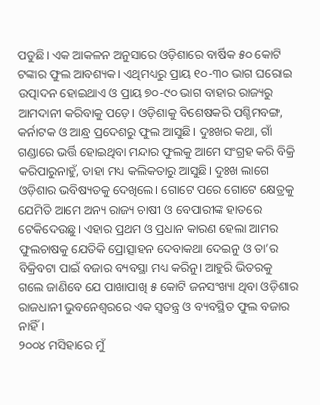ପଡୁଛି। ଏକ ଆକଳନ ଅନୁସାରେ ଓଡ଼ିଶାରେ ବାର୍ଷିକ ୫୦ କୋଟି ଟଙ୍କାର ଫୁଲ ଆବଶ୍ୟକ। ଏଥିମଧ୍ୟରୁ ପ୍ରାୟ ୧୦-୩୦ ଭାଗ ଘରୋଇ ଉତ୍ପାଦନ ହୋଇଥାଏ ଓ ପ୍ରାୟ ୭୦-୯୦ ଭାଗ ବାହାର ରାଜ୍ୟରୁ ଆମଦାନୀ କରିବାକୁ ପଡ଼େ। ଓଡ଼ିଶାକୁ ବିଶେଷକରି ପଶ୍ଚିମବଙ୍ଗ, କର୍ନାଟକ ଓ ଆନ୍ଧ୍ର ପ୍ରଦେଶରୁ ଫୁଲ ଆସୁଛି। ଦୁଃଖର କଥା, ଗାଁ ଗଣ୍ଡାରେ ଭର୍ତ୍ତି ହୋଇଥିବା ମନ୍ଦାର ଫୁଲକୁ ଆମେ ସଂଗ୍ରହ କରି ବିକ୍ରି କରିପାରୁନାହୁଁ, ତାହା ମଧ୍ୟ କଲିକତାରୁ ଆସୁଛି। ଦୁଃଖ ଲାଗେ ଓଡ଼ିଶାର ଭବିଷ୍ୟତକୁ ଦେଖିଲେ। ଗୋଟେ ପରେ ଗୋଟେ କ୍ଷେତ୍ରକୁ ଯେମିତି ଆମେ ଅନ୍ୟ ରାଜ୍ୟ ଚାଷୀ ଓ ବେପାରୀଙ୍କ ହାତରେ ଟେକିଦେଉଛୁ। ଏହାର ପ୍ରଥମ ଓ ପ୍ରଧାନ କାରଣ ହେଲା ଆମର ଫୁଲଚାଷକୁ ଯେତିକି ପ୍ରୋତ୍ସାହନ ଦେବାକଥା ଦେଇନୁ ଓ ତା’ର ବିକ୍ରିବଟା ପାଇଁ ବଜାର ବ୍ୟବସ୍ଥା ମଧ୍ୟ କରିନୁ। ଆହୁରି ଭିତରକୁ ଗଲେ ଜାଣିବେ ଯେ ପାଖାପାଖି ୫ କୋଟି ଜନସଂଖ୍ୟା ଥିବା ଓଡ଼ିଶାର ରାଜଧାନୀ ଭୁବନେଶ୍ୱରରେ ଏକ ସ୍ବତନ୍ତ୍ର ଓ ବ୍ୟବସ୍ଥିତ ଫୁଲ ବଜାର ନାହିଁ।
୨୦୦୪ ମସିହାରେ ମୁଁ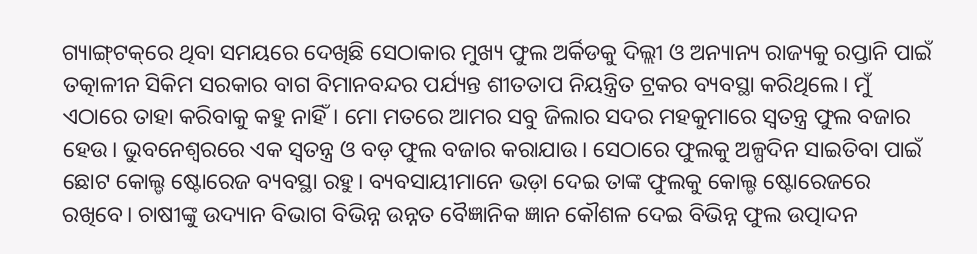ଗ୍ୟାଙ୍ଗ୍‌ଟକ୍‌ରେ ଥିବା ସମୟରେ ଦେଖିଛି ସେଠାକାର ମୁଖ୍ୟ ଫୁଲ ଅର୍କିଡକୁ ଦିଲ୍ଲୀ ଓ ଅନ୍ୟାନ୍ୟ ରାଜ୍ୟକୁ ରପ୍ତାନି ପାଇଁ ତତ୍କାଳୀନ ସିକିମ ସରକାର ବାଗ ବିମାନବନ୍ଦର ପର୍ଯ୍ୟନ୍ତ ଶୀତତାପ ନିୟନ୍ତ୍ରିତ ଟ୍ରକର ବ୍ୟବସ୍ଥା କରିଥିଲେ। ମୁଁ ଏଠାରେ ତାହା କରିବାକୁ କହୁ ନାହିଁ। ମୋ ମତରେ ଆମର ସବୁ ଜିଲାର ସଦର ମହକୁମାରେ ସ୍ବତନ୍ତ୍ର ଫୁଲ ବଜାର ହେଉ। ଭୁବନେଶ୍ୱରରେ ଏକ ସ୍ବତନ୍ତ୍ର ଓ ବଡ଼ ଫୁଲ ବଜାର କରାଯାଉ। ସେଠାରେ ଫୁଲକୁ ଅଳ୍ପଦିନ ସାଇତିବା ପାଇଁ ଛୋଟ କୋଲ୍ଡ ଷ୍ଟୋରେଜ ବ୍ୟବସ୍ଥା ରହୁ। ବ୍ୟବସାୟୀମାନେ ଭଡ଼ା ଦେଇ ତାଙ୍କ ଫୁଲକୁ କୋଲ୍ଡ ଷ୍ଟୋରେଜରେ ରଖିବେ। ଚାଷୀଙ୍କୁ ଉଦ୍ୟାନ ବିଭାଗ ବିଭିନ୍ନ ଉନ୍ନତ ବୈଜ୍ଞାନିକ ଜ୍ଞାନ କୌଶଳ ଦେଇ ବିଭିନ୍ନ ଫୁଲ ଉତ୍ପାଦନ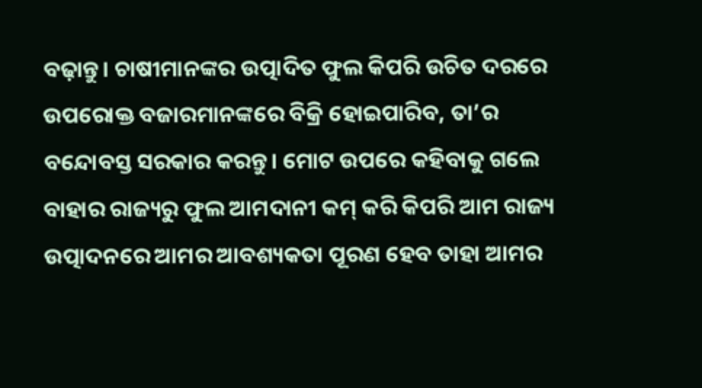ବଢ଼ାନ୍ତୁ। ଚାଷୀମାନଙ୍କର ଉତ୍ପାଦିତ ଫୁଲ କିପରି ଉଚିତ ଦରରେ ଉପରୋକ୍ତ ବଜାରମାନଙ୍କରେ ବିକ୍ରି ହୋଇପାରିବ, ତା’ର ବନ୍ଦୋବସ୍ତ ସରକାର କରନ୍ତୁ। ମୋଟ ଉପରେ କହିବାକୁ ଗଲେ ବାହାର ରାଜ୍ୟରୁ ଫୁଲ ଆମଦାନୀ କମ୍‌ କରି କିପରି ଆମ ରାଜ୍ୟ ଉତ୍ପାଦନରେ ଆମର ଆବଶ୍ୟକତା ପୂରଣ ହେବ ତାହା ଆମର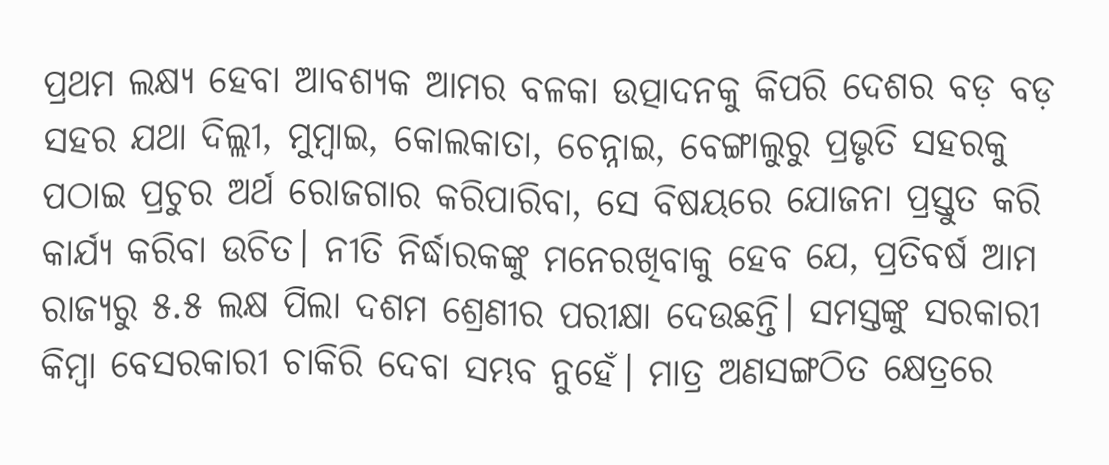ପ୍ରଥମ ଲକ୍ଷ୍ୟ ହେବା ଆବଶ୍ୟକ ଆମର ବଳକା ଉତ୍ପାଦନକୁ କିପରି ଦେଶର ବଡ଼ ବଡ଼ ସହର ଯଥା ଦିଲ୍ଲୀ, ମୁମ୍ବାଇ, କୋଲକାତା, ଚେନ୍ନାଇ, ବେଙ୍ଗାଲୁରୁ ପ୍ରଭୃତି ସହରକୁ ପଠାଇ ପ୍ରଚୁର ଅର୍ଥ ରୋଜଗାର କରିପାରିବା, ସେ ବିଷୟରେ ଯୋଜନା ପ୍ରସ୍ତୁତ କରି କାର୍ଯ୍ୟ କରିବା ଉଚିତ। ନୀତି ନିର୍ଦ୍ଧାରକଙ୍କୁ ମନେରଖିବାକୁ ହେବ ଯେ, ପ୍ରତିବର୍ଷ ଆମ ରାଜ୍ୟରୁ ୫.୫ ଲକ୍ଷ ପିଲା ଦଶମ ଶ୍ରେଣୀର ପରୀକ୍ଷା ଦେଉଛନ୍ତି। ସମସ୍ତଙ୍କୁ ସରକାରୀ କିମ୍ବା ବେସରକାରୀ ଚାକିରି ଦେବା ସମ୍ଭବ ନୁହେଁ। ମାତ୍ର ଅଣସଙ୍ଗଠିତ କ୍ଷେତ୍ରରେ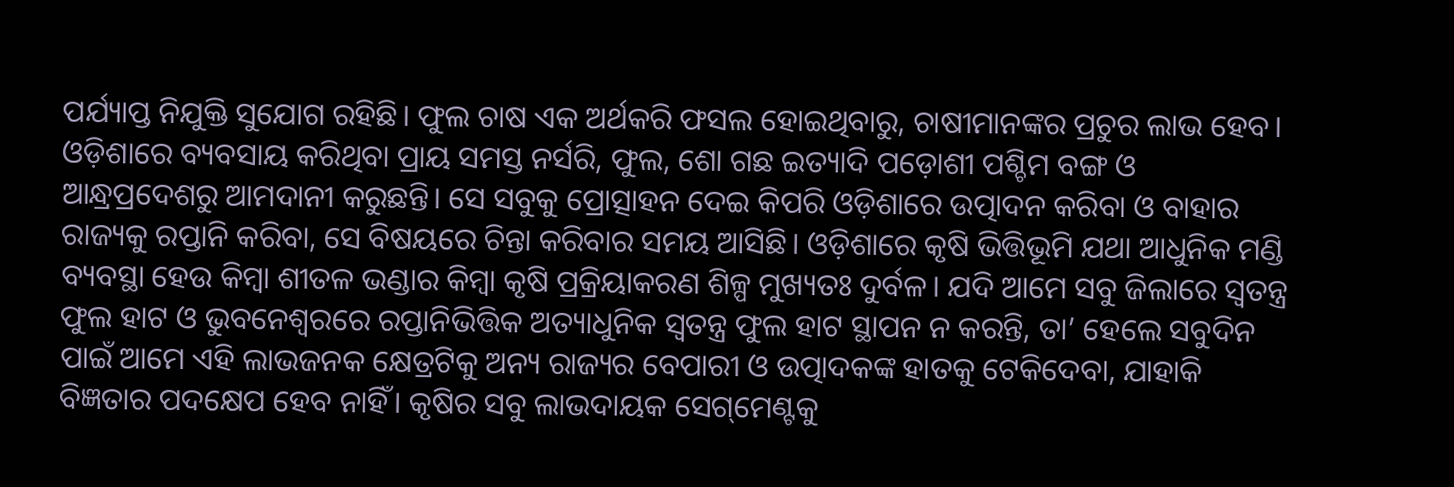ପର୍ଯ୍ୟାପ୍ତ ନିଯୁକ୍ତି ସୁଯୋଗ ରହିଛି। ଫୁଲ ଚାଷ ଏକ ଅର୍ଥକରି ଫସଲ ହୋଇଥିବାରୁ, ଚାଷୀମାନଙ୍କର ପ୍ରଚୁର ଲାଭ ହେବ।
ଓଡ଼ିଶାରେ ବ୍ୟବସାୟ କରିଥିବା ପ୍ରାୟ ସମସ୍ତ ନର୍ସରି, ଫୁଲ, ଶୋ ଗଛ ଇତ୍ୟାଦି ପଡ଼ୋଶୀ ପଶ୍ଚିମ ବଙ୍ଗ ଓ ଆନ୍ଧ୍ରପ୍ରଦେଶରୁ ଆମଦାନୀ କରୁଛନ୍ତି। ସେ ସବୁକୁ ପ୍ରୋତ୍ସାହନ ଦେଇ କିପରି ଓଡ଼ିଶାରେ ଉତ୍ପାଦନ କରିବା ଓ ବାହାର ରାଜ୍ୟକୁ ରପ୍ତାନି କରିବା, ସେ ବିଷୟରେ ଚିନ୍ତା କରିବାର ସମୟ ଆସିଛି। ଓଡ଼ିଶାରେ କୃଷି ଭିତ୍ତିଭୂମି ଯଥା ଆଧୁନିକ ମଣ୍ଡି ବ୍ୟବସ୍ଥା ହେଉ କିମ୍ବା ଶୀତଳ ଭଣ୍ଡାର କିମ୍ବା କୃଷି ପ୍ରକ୍ରିୟାକରଣ ଶିଳ୍ପ ମୁଖ୍ୟତଃ ଦୁର୍ବଳ। ଯଦି ଆମେ ସବୁ ଜିଲାରେ ସ୍ବତନ୍ତ୍ର ଫୁଲ ହାଟ ଓ ଭୁବନେଶ୍ୱରରେ ରପ୍ତାନିଭିତ୍ତିକ ଅତ୍ୟାଧୁନିକ ସ୍ବତନ୍ତ୍ର ଫୁଲ ହାଟ ସ୍ଥାପନ ନ କରନ୍ତି, ତା’ ହେଲେ ସବୁଦିନ ପାଇଁ ଆମେ ଏହି ଲାଭଜନକ କ୍ଷେତ୍ରଟିକୁ ଅନ୍ୟ ରାଜ୍ୟର ବେପାରୀ ଓ ଉତ୍ପାଦକଙ୍କ ହାତକୁ ଟେକିଦେବା, ଯାହାକି ବିଜ୍ଞତାର ପଦକ୍ଷେପ ହେବ ନାହିଁ। କୃଷିର ସବୁ ଲାଭଦାୟକ ସେଗ୍‌ମେଣ୍ଟକୁ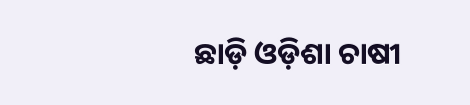ଛାଡ଼ି ଓଡ଼ିଶା ଚାଷୀ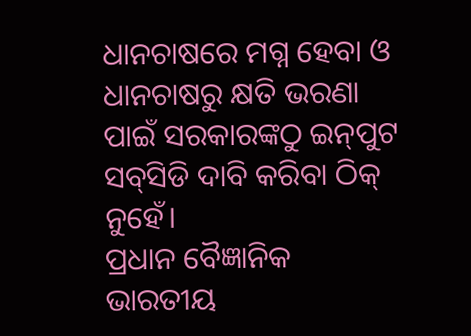ଧାନଚାଷରେ ମଗ୍ନ ହେବା ଓ ଧାନଚାଷରୁ କ୍ଷତି ଭରଣା ପାଇଁ ସରକାରଙ୍କଠୁ ଇନ୍‌ପୁଟ ସବ୍‌ସିଡି ଦାବି କରିବା ଠିକ୍‌ ନୁହେଁ।
ପ୍ରଧାନ ବୈଜ୍ଞାନିକ
ଭାରତୀୟ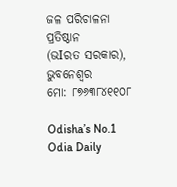ଜଳ ପରିଚାଳନା ପ୍ରତିଷ୍ଠାନ
(ଭIରତ ସରକାର), ଭୁବନେଶ୍ବର
ମୋ: ୮୭୬୩୮୪୧୧୦୮

Odisha’s No.1 Odia Daily